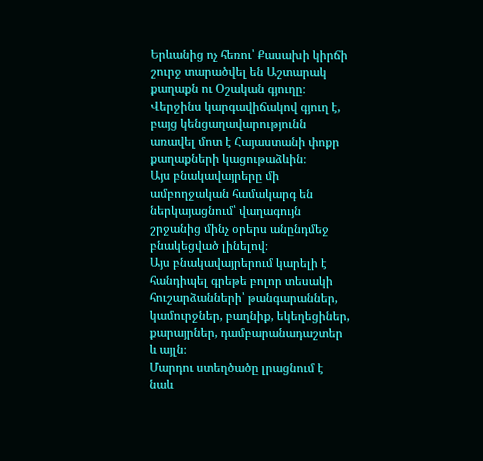Երևանից ոչ հեռու՝ Քասախի կիրճի շուրջ տարածվել են Աշտարակ քաղաքն ու Օշական գյուղը։ Վերջինս կարգավիճակով գյուղ է, բայց կենցաղավարությունն առավել մոտ է Հայաստանի փոքր քաղաքների կացութաձևին։
Այս բնակավայրերը մի ամբողջական համակարգ են ներկայացնում՝ վաղագույն շրջանից մինչ օրերս անընդմեջ բնակեցված լինելով։
Այս բնակավայրերում կարելի է հանդիպել գրեթե բոլոր տեսակի հուշարձանների՝ թանգարաններ, կամուրջներ, բաղնիք, եկեղեցիներ, քարայրներ, դամբարանադաշտեր և այլն։
Մարդու ստեղծածը լրացնում է նաև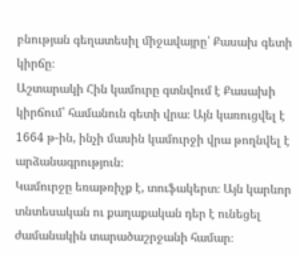բնության գեղատեսիլ միջավայրը՝ Քասախ գետի կիրճը։
Աշտարակի Հին կամուրը գտնվում է Քասախի կիրճում՝ համանուն գետի վրա։ Այն կառուցվել է 1664 թ-ին, ինչի մասին կամուրջի վրա թողնվել է արձանագրություն։
Կամուրջը եռաթռիչք է, տուֆակերտ։ Այն կարևոր տնտեսական ու քաղաքական դեր է ունեցել ժամանակին տարածաշրջանի համար։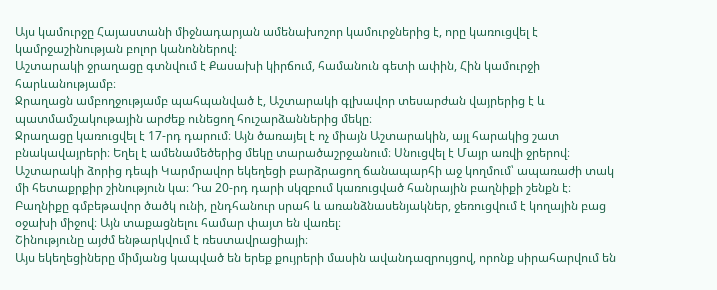Այս կամուրջը Հայաստանի միջնադարյան ամենախոշոր կամուրջներից է, որը կառուցվել է կամրջաշինության բոլոր կանոններով։
Աշտարակի ջրաղացը գտնվում է Քասախի կիրճում, համանուն գետի ափին, Հին կամուրջի հարևանությամբ։
Ջրաղացն ամբողջությամբ պահպանված է, Աշտարակի գլխավոր տեսարժան վայրերից է և պատմամշակութային արժեք ունեցող հուշարձաններից մեկը։
Ջրաղացը կառուցվել է 17-րդ դարում։ Այն ծառայել է ոչ միայն Աշտարակին, այլ հարակից շատ բնակավայրերի։ Եղել է ամենամեծերից մեկը տարածաշրջանում։ Սնուցվել է Մայր առվի ջրերով։
Աշտարակի ձորից դեպի Կարմրավոր եկեղեցի բարձրացող ճանապարհի աջ կողմում՝ ապառաժի տակ մի հետաքրքիր շինություն կա։ Դա 20-րդ դարի սկզբում կառուցված հանրային բաղնիքի շենքն է։
Բաղնիքը գմբեթավոր ծածկ ունի, ընդհանուր սրահ և առանձնասենյակներ, ջեռուցվում է կողային բաց օջախի միջով։ Այն տաքացնելու համար փայտ են վառել։
Շինությունը այժմ ենթարկվում է ռեստավրացիայի։
Այս եկեղեցիները միմյանց կապված են երեք քույրերի մասին ավանդազրույցով, որոնք սիրահարվում են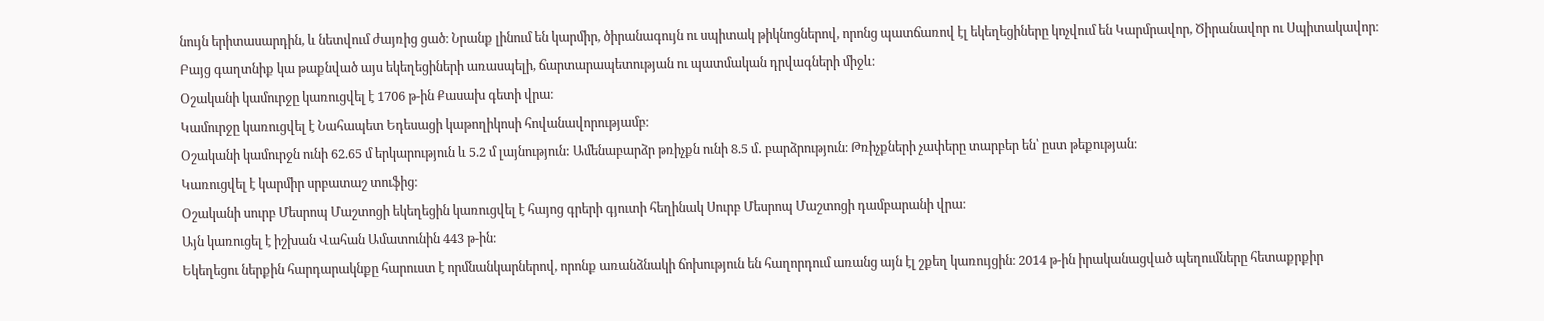նույն երիտասարդին, և նետվում ժայռից ցած։ Նրանք լինում են կարմիր, ծիրանագույն ու սպիտակ թիկնոցներով, որոնց պատճառով էլ եկեղեցիները կոչվում են Կարմրավոր, Ծիրանավոր ու Սպիտակավոր։
Բայց գաղտնիք կա թաքնված այս եկեղեցիների առասպելի, ճարտարապետության ու պատմական դրվագների միջև։
Օշականի կամուրջը կառուցվել է 1706 թ-ին Քասախ գետի վրա։
Կամուրջը կառուցվել է Նահապետ Եդեսացի կաթողիկոսի հովանավորությամբ։
Օշականի կամուրջն ունի 62.65 մ երկարություն և 5.2 մ լայնություն: Ամենաբարձր թռիչքն ունի 8.5 մ․ բարձրություն։ Թռիչքների չափերը տարբեր են՝ ըստ թեքության։
Կառուցվել է կարմիր սրբատաշ տուֆից։
Օշականի սուրբ Մեսրոպ Մաշտոցի եկեղեցին կառուցվել է հայոց գրերի գյուտի հեղինակ Սուրբ Մեսրոպ Մաշտոցի դամբարանի վրա։
Այն կառուցել է իշխան Վահան Ամատունին 443 թ-ին։
Եկեղեցու ներքին հարդարակնքը հարուստ է որմնանկարներով, որոնք առանձնակի ճոխություն են հաղորդում առանց այն էլ շքեղ կառույցին։ 2014 թ-ին իրականացված պեղումները հետաքրքիր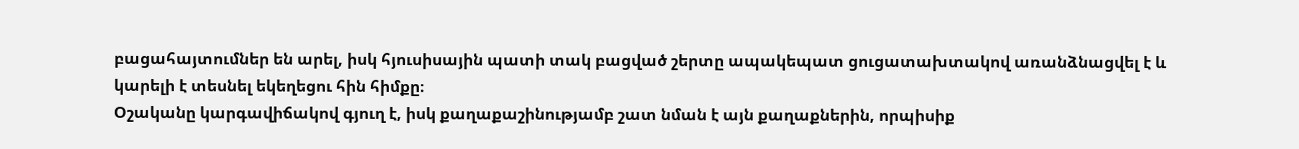բացահայտումներ են արել, իսկ հյուսիսային պատի տակ բացված շերտը ապակեպատ ցուցատախտակով առանձնացվել է և կարելի է տեսնել եկեղեցու հին հիմքը։
Օշականը կարգավիճակով գյուղ է, իսկ քաղաքաշինությամբ շատ նման է այն քաղաքներին, որպիսիք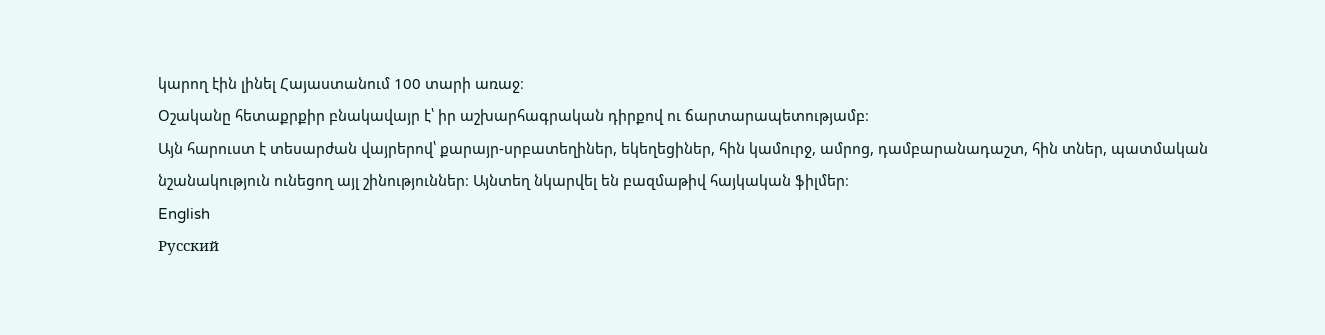կարող էին լինել Հայաստանում 100 տարի առաջ։
Օշականը հետաքրքիր բնակավայր է՝ իր աշխարհագրական դիրքով ու ճարտարապետությամբ։
Այն հարուստ է տեսարժան վայրերով՝ քարայր-սրբատեղիներ, եկեղեցիներ, հին կամուրջ, ամրոց, դամբարանադաշտ, հին տներ, պատմական նշանակություն ունեցող այլ շինություններ։ Այնտեղ նկարվել են բազմաթիվ հայկական ֆիլմեր։
English
Русский